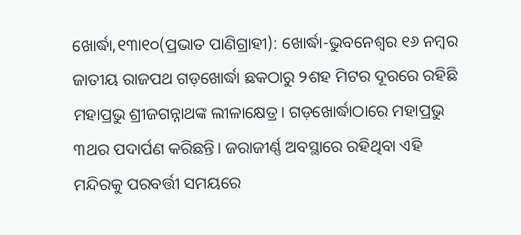ଖୋର୍ଦ୍ଧା,୧୩ା୧୦(ପ୍ରଭାତ ପାଣିଗ୍ରାହୀ): ଖୋର୍ଦ୍ଧା-ଭୁବନେଶ୍ୱର ୧୬ ନମ୍ବର ଜାତୀୟ ରାଜପଥ ଗଡ଼ଖୋର୍ଦ୍ଧା ଛକଠାରୁ ୨ଶହ ମିଟର ଦୂରରେ ରହିଛି ମହାପ୍ରଭୁ ଶ୍ରୀଜଗନ୍ନାଥଙ୍କ ଲୀଳାକ୍ଷେତ୍ର। ଗଡ଼ଖୋର୍ଦ୍ଧାଠାରେ ମହାପ୍ରଭୁ ୩ଥର ପଦାର୍ପଣ କରିଛନ୍ତି। ଜରାଜୀର୍ଣ୍ଣ ଅବସ୍ଥାରେ ରହିଥିବା ଏହି ମନ୍ଦିରକୁ ପରବର୍ତ୍ତୀ ସମୟରେ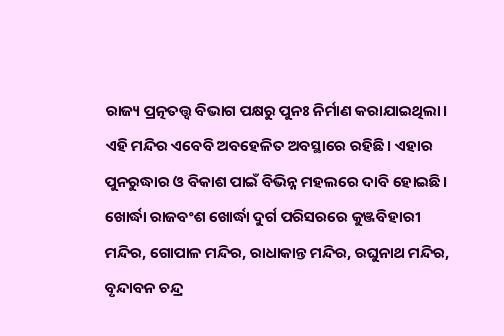ରାଜ୍ୟ ପ୍ରତ୍ନତତ୍ତ୍ୱ ବିଭାଗ ପକ୍ଷରୁ ପୁନଃ ନିର୍ମାଣ କରାଯାଇଥିଲା। ଏହି ମନ୍ଦିର ଏବେବି ଅବହେଳିତ ଅବସ୍ଥାରେ ରହିଛି। ଏହାର ପୁନରୁଦ୍ଧାର ଓ ବିକାଶ ପାଇଁ ବିଭିନ୍ନ ମହଲରେ ଦାବି ହୋଇଛି।
ଖୋର୍ଦ୍ଧା ରାଜବଂଶ ଖୋର୍ଦ୍ଧା ଦୁର୍ଗ ପରିସରରେ କୁଞ୍ଜବିହାରୀ ମନ୍ଦିର, ଗୋପାଳ ମନ୍ଦିର, ରାଧାକାନ୍ତ ମନ୍ଦିର, ରଘୁନାଥ ମନ୍ଦିର, ବୃନ୍ଦାବନ ଚନ୍ଦ୍ର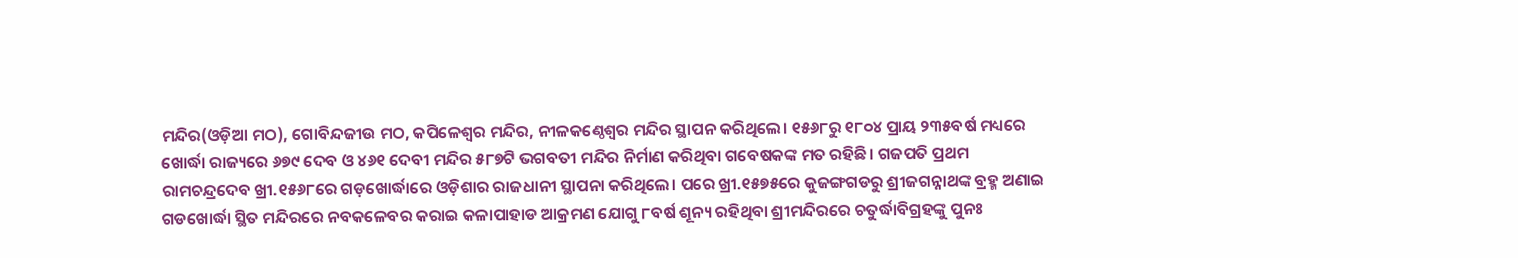ମନ୍ଦିର(ଓଡ଼ିଆ ମଠ), ଗୋବିନ୍ଦଜୀଉ ମଠ, କପିଳେଶ୍ୱର ମନ୍ଦିର, ନୀଳକଣ୍ଠେଶ୍ୱର ମନ୍ଦିର ସ୍ଥାପନ କରିଥିଲେ। ୧୫୬୮ରୁ ୧୮୦୪ ପ୍ରାୟ ୨୩୫ବର୍ଷ ମଧ୍ୟରେ ଖୋର୍ଦ୍ଧା ରାଜ୍ୟରେ ୬୭୯ ଦେବ ଓ ୪୬୧ ଦେବୀ ମନ୍ଦିର ୫୮୭ଟି ଭଗବତୀ ମନ୍ଦିର ନିର୍ମାଣ କରିଥିବା ଗବେଷକଙ୍କ ମତ ରହିଛି। ଗଜପତି ପ୍ରଥମ ରାମଚନ୍ଦ୍ରଦେବ ଖ୍ରୀ.୧୫୬୮ରେ ଗଡ଼ଖୋର୍ଦ୍ଧାରେ ଓଡ଼ିଶାର ରାଜଧାନୀ ସ୍ଥାପନା କରିଥିଲେ। ପରେ ଖ୍ରୀ.୧୫୭୫ରେ କୁଜଙ୍ଗଗଡରୁ ଶ୍ରୀଜଗନ୍ନାଥଙ୍କ ବ୍ରହ୍ମ ଅଣାଇ ଗଡଖୋର୍ଦ୍ଧା ସ୍ଥିତ ମନ୍ଦିରରେ ନବକଳେବର କରାଇ କଳାପାହାଡ ଆକ୍ରମଣ ଯୋଗୁ ୮ବର୍ଷ ଶୂନ୍ୟ ରହିଥିବା ଶ୍ରୀମନ୍ଦିରରେ ଚତୁର୍ଦ୍ଧାବିଗ୍ରହଙ୍କୁ ପୁନଃ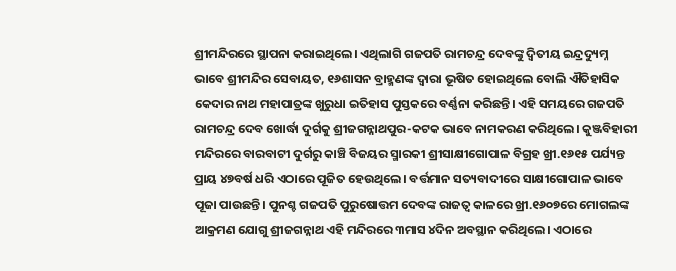ଶ୍ରୀମନ୍ଦିରରେ ସ୍ଥାପନା କରାଇଥିଲେ। ଏଥିଲାଗି ଗଜପତି ରାମଚନ୍ଦ୍ର ଦେବଙ୍କୁ ଦ୍ୱିତୀୟ ଇନ୍ଦ୍ରଦ୍ୟୁମ୍ନ ଭାବେ ଶ୍ରୀମନ୍ଦିର ସେବାୟତ, ୧୬ଶାସନ ବ୍ରାହ୍ମଣଙ୍କ ଦ୍ୱାରା ଭୂଷିତ ହୋଇଥିଲେ ବୋଲି ଐତିହାସିକ କେଦାର ନାଥ ମହାପାତ୍ରଙ୍କ ଖୁରୁଧା ଇତିହାସ ପୁସ୍ତକରେ ବର୍ଣ୍ଣନା କରିଛନ୍ତି। ଏହି ସମୟରେ ଗଜପତି ରାମଚନ୍ଦ୍ର ଦେବ ଖୋର୍ଦ୍ଧା ଦୁର୍ଗକୁ ଶ୍ରୀଜଗନ୍ନାଥପୁର-କଟକ ଭାବେ ନାମକରଣ କରିଥିଲେ। କୁଞ୍ଜବିହାରୀ ମନ୍ଦିରରେ ବାରବାଟୀ ଦୁର୍ଗରୁ କାଞ୍ଚି ବିଜୟର ସ୍ମାରକୀ ଶ୍ରୀସାକ୍ଷୀଗୋପାଳ ବିଗ୍ରହ ଖ୍ରୀ.୧୬୧୫ ପର୍ଯ୍ୟନ୍ତ ପ୍ରାୟ ୪୭ବର୍ଷ ଧରି ଏଠାରେ ପୂଜିତ ହେଉଥିଲେ। ବର୍ତ୍ତମାନ ସତ୍ୟବାଦୀରେ ସାକ୍ଷୀଗୋପାଳ ଭାବେ ପୂଜା ପାଉଛନ୍ତି। ପୁନଶ୍ଚ ଗଜପତି ପୁରୁଷୋତ୍ତମ ଦେବଙ୍କ ରାଜତ୍ୱ କାଳରେ ଖ୍ରୀ.୧୬୦୭ରେ ମୋଗଲଙ୍କ ଆକ୍ରମଣ ଯୋଗୁ ଶ୍ରୀଜଗନ୍ନାଥ ଏହି ମନ୍ଦିରରେ ୩ମାସ ୪ଦିନ ଅବସ୍ଥାନ କରିଥିଲେ। ଏଠାରେ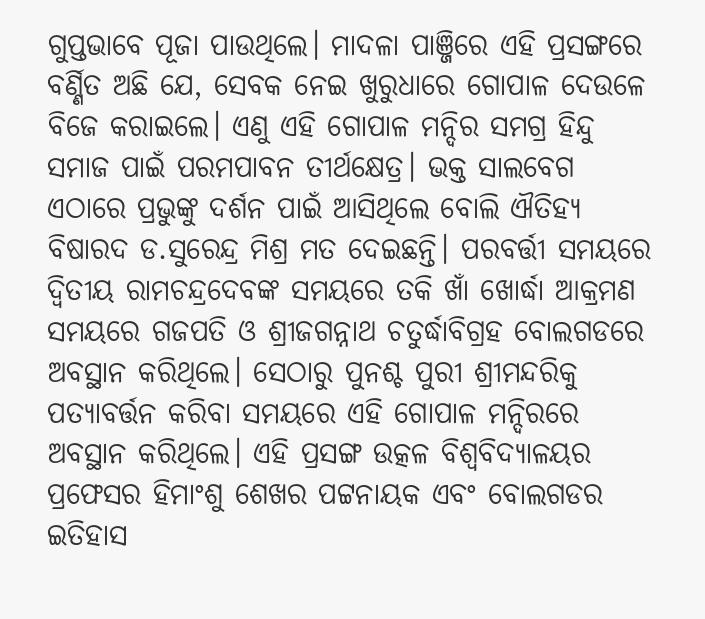ଗୁପ୍ତଭାବେ ପୂଜା ପାଉଥିଲେ। ମାଦଳା ପାଞ୍ଜିରେ ଏହି ପ୍ରସଙ୍ଗରେ ବର୍ଣ୍ଣିତ ଅଛି ଯେ, ସେବକ ନେଇ ଖୁରୁଧାରେ ଗୋପାଳ ଦେଉଳେ ବିଜେ କରାଇଲେ। ଏଣୁ ଏହି ଗୋପାଳ ମନ୍ଦିର ସମଗ୍ର ହିନ୍ଦୁ ସମାଜ ପାଇଁ ପରମପାବନ ତୀର୍ଥକ୍ଷେତ୍ର। ଭକ୍ତ ସାଲବେଗ ଏଠାରେ ପ୍ରଭୁଙ୍କୁ ଦର୍ଶନ ପାଇଁ ଆସିଥିଲେ ବୋଲି ଐତିହ୍ୟ ବିଷାରଦ ଡ.ସୁରେନ୍ଦ୍ର ମିଶ୍ର ମତ ଦେଇଛନ୍ତି। ପରବର୍ତ୍ତୀ ସମୟରେ ଦ୍ୱିତୀୟ ରାମଚନ୍ଦ୍ରଦେବଙ୍କ ସମୟରେ ତକି ଖାଁ ଖୋର୍ଦ୍ଧା ଆକ୍ରମଣ ସମୟରେ ଗଜପତି ଓ ଶ୍ରୀଜଗନ୍ନାଥ ଚତୁର୍ଦ୍ଧାବିଗ୍ରହ ବୋଲଗଡରେ ଅବସ୍ଥାନ କରିଥିଲେ। ସେଠାରୁ ପୁନଶ୍ଚ ପୁରୀ ଶ୍ରୀମନ୍ଦରିକୁ ପତ୍ୟାବର୍ତ୍ତନ କରିବା ସମୟରେ ଏହି ଗୋପାଳ ମନ୍ଦିରରେ ଅବସ୍ଥାନ କରିଥିଲେ। ଏହି ପ୍ରସଙ୍ଗ ଉତ୍କଳ ବିଶ୍ୱବିଦ୍ୟାଳୟର ପ୍ରଫେସର ହିମାଂଶୁ ଶେଖର ପଟ୍ଟନାୟକ ଏବଂ ବୋଲଗଡର ଇତିହାସ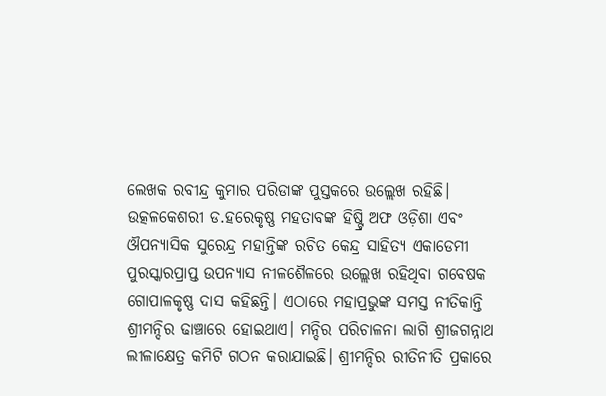ଲେଖକ ରବୀନ୍ଦ୍ର କୁମାର ପରିଡାଙ୍କ ପୁସ୍ତକରେ ଉଲ୍ଲେଖ ରହିଛି। ଉତ୍କଳକେଶରୀ ଡ.ହରେକୃଷ୍ଣ ମହତାବଙ୍କ ହିଷ୍ଟ୍ରି ଅଫ ଓଡ଼ିଶା ଏବଂ ଔପନ୍ୟାସିକ ସୁରେନ୍ଦ୍ର ମହାନ୍ତିଙ୍କ ରଚିତ କେନ୍ଦ୍ର ସାହିତ୍ୟ ଏକାଡେମୀ ପୁରସ୍କାରପ୍ରାପ୍ତ ଉପନ୍ୟାସ ନୀଳଶୈଳରେ ଉଲ୍ଲେଖ ରହିଥିବା ଗବେଷକ ଗୋପାଳକୃଷ୍ଣ ଦାସ କହିଛନ୍ତି। ଏଠାରେ ମହାପ୍ରଭୁଙ୍କ ସମସ୍ତ ନୀତିକାନ୍ତି ଶ୍ରୀମନ୍ଦିର ଢାଞ୍ଚାରେ ହୋଇଥାଏ। ମନ୍ଦିର ପରିଚାଳନା ଲାଗି ଶ୍ରୀଜଗନ୍ନାଥ ଲୀଳାକ୍ଷେତ୍ର କମିଟି ଗଠନ କରାଯାଇଛି। ଶ୍ରୀମନ୍ଦିର ରୀତିନୀତି ପ୍ରକାରେ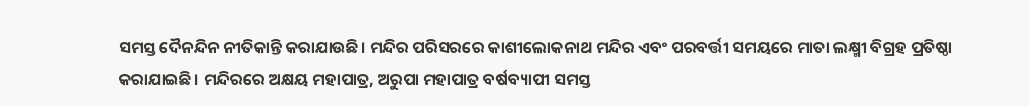ସମସ୍ତ ଦୈନନ୍ଦିନ ନୀତିକାନ୍ତି କରାଯାଉଛି। ମନ୍ଦିର ପରିସରରେ କାଶୀଲୋକନାଥ ମନ୍ଦିର ଏବଂ ପରବର୍ତ୍ତୀ ସମୟରେ ମାତା ଲକ୍ଷ୍ମୀ ବିଗ୍ରହ ପ୍ରତିଷ୍ଠା କରାଯାଇଛି। ମନ୍ଦିରରେ ଅକ୍ଷୟ ମହାପାତ୍ର, ଅରୁପା ମହାପାତ୍ର ବର୍ଷବ୍ୟାପୀ ସମସ୍ତ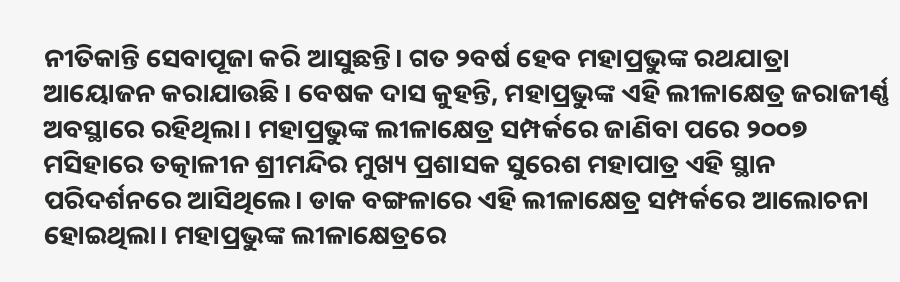ନୀତିକାନ୍ତି ସେବାପୂଜା କରି ଆସୁଛନ୍ତି। ଗତ ୨ବର୍ଷ ହେବ ମହାପ୍ରଭୁଙ୍କ ରଥଯାତ୍ରା ଆୟୋଜନ କରାଯାଉଛି। ବେଷକ ଦାସ କୁହନ୍ତି, ମହାପ୍ରଭୁଙ୍କ ଏହି ଲୀଳାକ୍ଷେତ୍ର ଜରାଜୀର୍ଣ୍ଣ ଅବସ୍ଥାରେ ରହିଥିଲା। ମହାପ୍ରଭୁଙ୍କ ଲୀଳାକ୍ଷେତ୍ର ସମ୍ପର୍କରେ ଜାଣିବା ପରେ ୨୦୦୭ ମସିହାରେ ତତ୍କାଳୀନ ଶ୍ରୀମନ୍ଦିର ମୁଖ୍ୟ ପ୍ରଶାସକ ସୁରେଶ ମହାପାତ୍ର ଏହି ସ୍ଥାନ ପରିଦର୍ଶନରେ ଆସିଥିଲେ। ଡାକ ବଙ୍ଗଳାରେ ଏହି ଲୀଳାକ୍ଷେତ୍ର ସମ୍ପର୍କରେ ଆଲୋଚନା ହୋଇଥିଲା। ମହାପ୍ରଭୁଙ୍କ ଲୀଳାକ୍ଷେତ୍ରରେ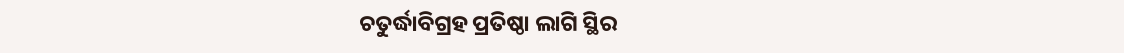ଚତୁର୍ଦ୍ଧାବିଗ୍ରହ ପ୍ରତିଷ୍ଠା ଲାଗି ସ୍ଥିର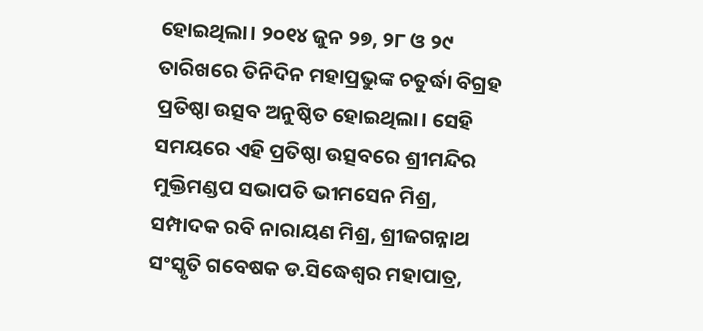ହୋଇଥିଲା। ୨୦୧୪ ଜୁନ ୨୭, ୨୮ ଓ ୨୯ ତାରିଖରେ ତିନିଦିନ ମହାପ୍ରଭୁଙ୍କ ଚତୁର୍ଦ୍ଧା ବିଗ୍ରହ ପ୍ରତିଷ୍ଠା ଉତ୍ସବ ଅନୁଷ୍ଠିତ ହୋଇଥିଲା। ସେହି ସମୟରେ ଏହି ପ୍ରତିଷ୍ଠା ଉତ୍ସବରେ ଶ୍ରୀମନ୍ଦିର ମୁକ୍ତିମଣ୍ଡପ ସଭାପତି ଭୀମସେନ ମିଶ୍ର, ସମ୍ପାଦକ ରବି ନାରାୟଣ ମିଶ୍ର, ଶ୍ରୀଜଗନ୍ନାଥ ସଂସ୍କୃତି ଗବେଷକ ଡ.ସିଦ୍ଧେଶ୍ୱର ମହାପାତ୍ର,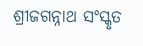ଶ୍ରୀଜଗନ୍ନାଥ ସଂସ୍କୃତ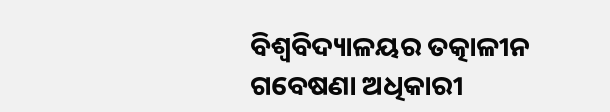ବିଶ୍ୱବିଦ୍ୟାଳୟର ତତ୍କାଳୀନ ଗବେଷଣା ଅଧିକାରୀ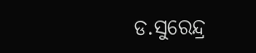ଡ.ସୁରେନ୍ଦ୍ର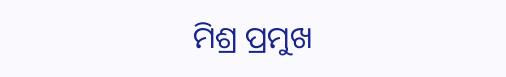ମିଶ୍ର ପ୍ରମୁଖ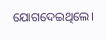ଯୋଗଦେଇଥିଲେ।